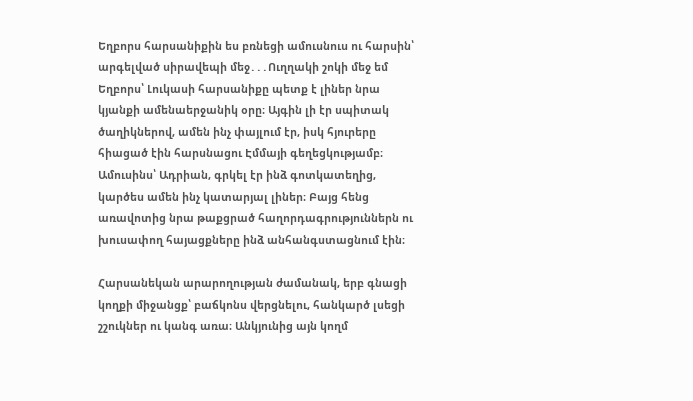Եղբորս հարսանիքին ես բռնեցի ամուսնուս ու հարսին՝ արգելված սիրավեպի մեջ․․․Ուղղակի շոկի մեջ եմ
Եղբորս՝ Լուկասի հարսանիքը պետք է լիներ նրա կյանքի ամենաերջանիկ օրը։ Այգին լի էր սպիտակ ծաղիկներով, ամեն ինչ փայլում էր, իսկ հյուրերը հիացած էին հարսնացու Էմմայի գեղեցկությամբ։ Ամուսինս՝ Ադրիան, գրկել էր ինձ գոտկատեղից, կարծես ամեն ինչ կատարյալ լիներ։ Բայց հենց առավոտից նրա թաքցրած հաղորդագրություններն ու խուսափող հայացքները ինձ անհանգստացնում էին։

Հարսանեկան արարողության ժամանակ, երբ գնացի կողքի միջանցք՝ բաճկոնս վերցնելու, հանկարծ լսեցի շշուկներ ու կանգ առա։ Անկյունից այն կողմ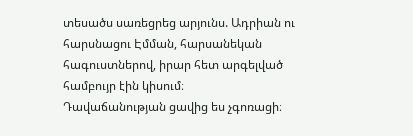տեսածս սառեցրեց արյունս. Ադրիան ու հարսնացու Էմման, հարսանեկան հագուստներով, իրար հետ արգելված համբույր էին կիսում։
Դավաճանության ցավից ես չգոռացի։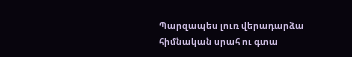Պարզապես լուռ վերադարձա հիմնական սրահ ու գտա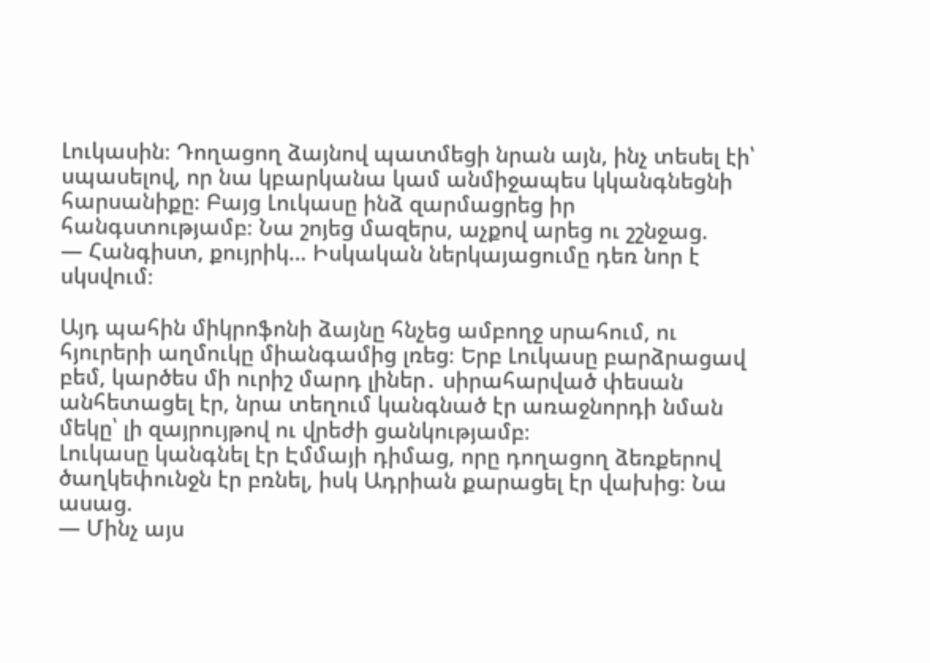Լուկասին։ Դողացող ձայնով պատմեցի նրան այն, ինչ տեսել էի՝ սպասելով, որ նա կբարկանա կամ անմիջապես կկանգնեցնի հարսանիքը։ Բայց Լուկասը ինձ զարմացրեց իր հանգստությամբ։ Նա շոյեց մազերս, աչքով արեց ու շշնջաց.
— Հանգիստ, քույրիկ… Իսկական ներկայացումը դեռ նոր է սկսվում։

Այդ պահին միկրոֆոնի ձայնը հնչեց ամբողջ սրահում, ու հյուրերի աղմուկը միանգամից լռեց։ Երբ Լուկասը բարձրացավ բեմ, կարծես մի ուրիշ մարդ լիներ․ սիրահարված փեսան անհետացել էր, նրա տեղում կանգնած էր առաջնորդի նման մեկը՝ լի զայրույթով ու վրեժի ցանկությամբ։
Լուկասը կանգնել էր Էմմայի դիմաց, որը դողացող ձեռքերով ծաղկեփունջն էր բռնել, իսկ Ադրիան քարացել էր վախից։ Նա ասաց.
— Մինչ այս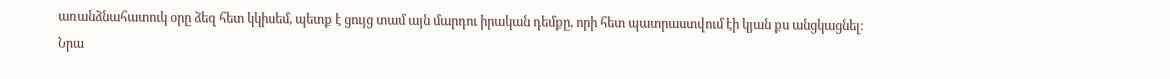առանձնահատուկ օրը ձեզ հետ կկիսեմ, պետք է ցույց տամ այն մարդու իրական դեմքը, որի հետ պատրաստվում էի կյան քս անցկացնել։
Նրա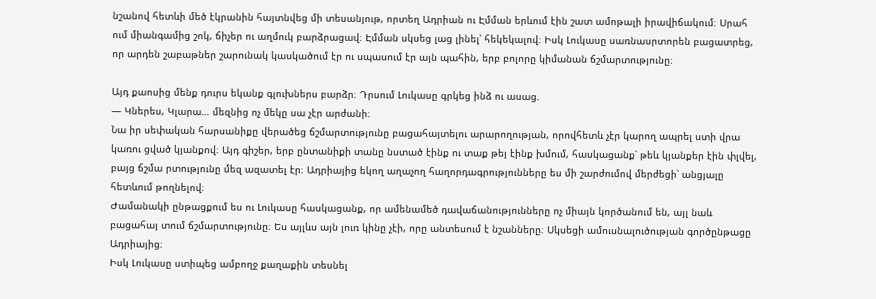նշանով հետևի մեծ էկրանին հայտնվեց մի տեսանյութ, որտեղ Ադրիան ու Էմման երևում էին շատ ամոթալի իրավիճակում։ Սրահ ում միանգամից շոկ, ճիչեր ու աղմուկ բարձրացավ։ Էմման սկսեց լաց լինել՝ հեկեկալով։ Իսկ Լուկասը սառնասրտորեն բացատրեց, որ արդեն շաբաթներ շարունակ կասկածում էր ու սպասում էր այն պահին, երբ բոլորը կիմանան ճշմարտությունը։

Այդ քաոսից մենք դուրս եկանք գլուխներս բարձր։ Դրսում Լուկասը գրկեց ինձ ու ասաց.
— Կներես, Կլարա… մեզնից ոչ մեկը սա չէր արժանի։
Նա իր սեփական հարսանիքը վերածեց ճշմարտությունը բացահայտելու արարողության, որովհետև չէր կարող ապրել ստի վրա կառու ցված կյանքով։ Այդ գիշեր, երբ ընտանիքի տանը նստած էինք ու տաք թեյ էինք խմում, հասկացանք՝ թեև կյանքեր էին փլվել, բայց ճշմա րտությունը մեզ ազատել էր։ Ադրիայից եկող աղաչող հաղորդագրությունները ես մի շարժումով մերժեցի՝ անցյալը հետևում թողնելով։
Ժամանակի ընթացքում ես ու Լուկասը հասկացանք, որ ամենամեծ դավաճանությունները ոչ միայն կործանում են, այլ նաև բացահայ տում ճշմարտությունը։ Ես այլևս այն լուռ կինը չէի, որը անտեսում է նշանները։ Սկսեցի ամուսնալուծության գործընթացը Ադրիայից։
Իսկ Լուկասը ստիպեց ամբողջ քաղաքին տեսնել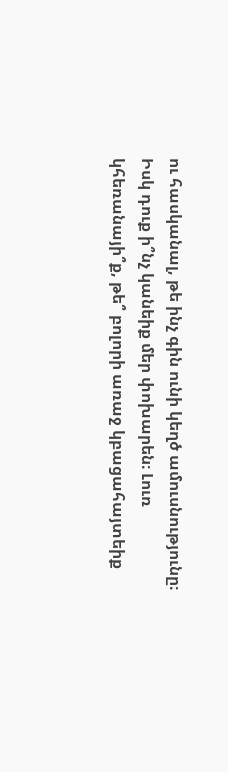ու հասկանալ, թե ինչ գին ունի կեղծ ամուսնությունը։
Իսկ դուք ի՞նչ կանեիք մեր փոխարեն։ Լուռ կհեռանայի՞ք, թե՞ բոլորի առաջ կբացահայտեիք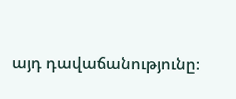այդ դավաճանությունը։